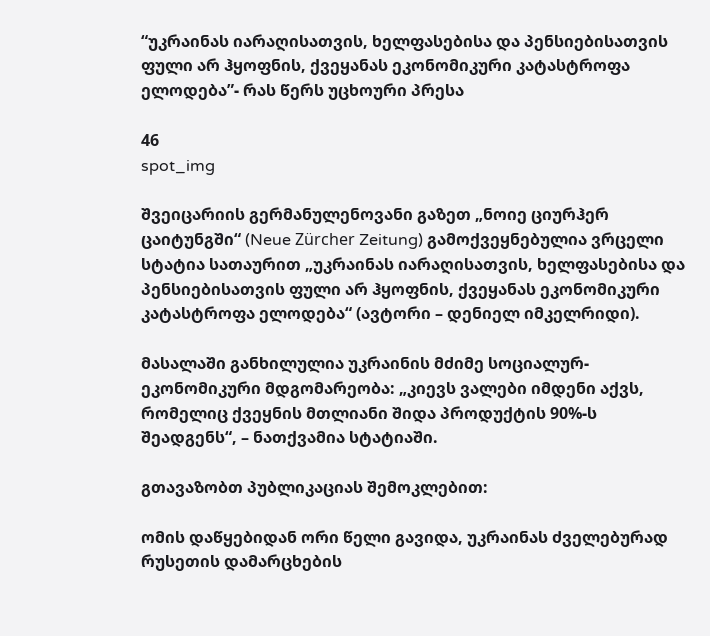“უკრაინას იარაღისათვის, ხელფასებისა და პენსიებისათვის ფული არ ჰყოფნის, ქვეყანას ეკონომიკური კატასტროფა ელოდება”- რას წერს უცხოური პრესა

46
spot_img

შვეიცარიის გერმანულენოვანი გაზეთ „ნოიე ციურჰერ ცაიტუნგში“ (Neue Zürcher Zeitung) გამოქვეყნებულია ვრცელი სტატია სათაურით „უკრაინას იარაღისათვის, ხელფასებისა და პენსიებისათვის ფული არ ჰყოფნის, ქვეყანას ეკონომიკური კატასტროფა ელოდება“ (ავტორი – დენიელ იმკელრიდი).

მასალაში განხილულია უკრაინის მძიმე სოციალურ-ეკონომიკური მდგომარეობა: „კიევს ვალები იმდენი აქვს, რომელიც ქვეყნის მთლიანი შიდა პროდუქტის 90%-ს შეადგენს“, – ნათქვამია სტატიაში.

გთავაზობთ პუბლიკაციას შემოკლებით:

ომის დაწყებიდან ორი წელი გავიდა, უკრაინას ძველებურად რუსეთის დამარცხების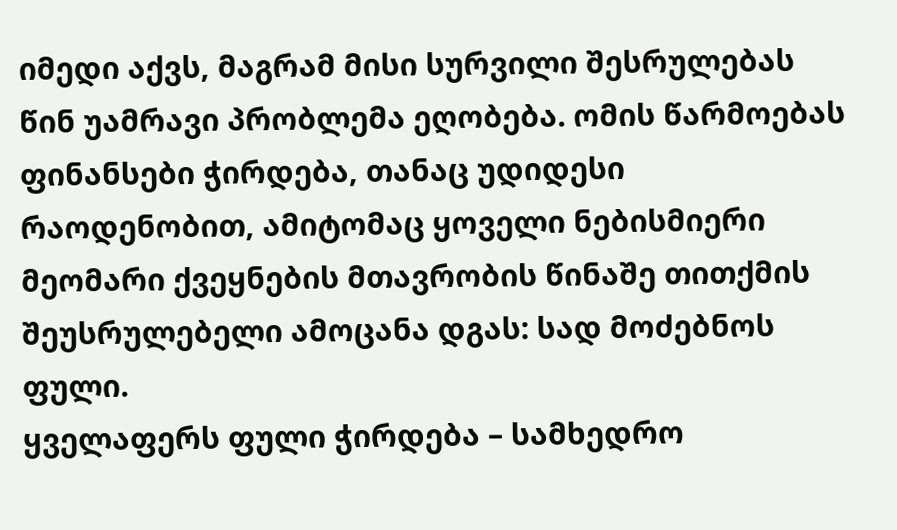იმედი აქვს, მაგრამ მისი სურვილი შესრულებას წინ უამრავი პრობლემა ეღობება. ომის წარმოებას ფინანსები ჭირდება, თანაც უდიდესი რაოდენობით, ამიტომაც ყოველი ნებისმიერი მეომარი ქვეყნების მთავრობის წინაშე თითქმის შეუსრულებელი ამოცანა დგას: სად მოძებნოს ფული.
ყველაფერს ფული ჭირდება – სამხედრო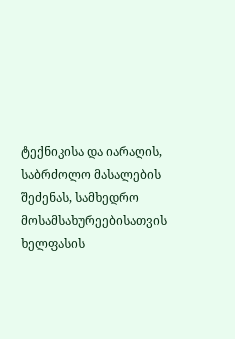ტექნიკისა და იარაღის, საბრძოლო მასალების შეძენას, სამხედრო მოსამსახურეებისათვის ხელფასის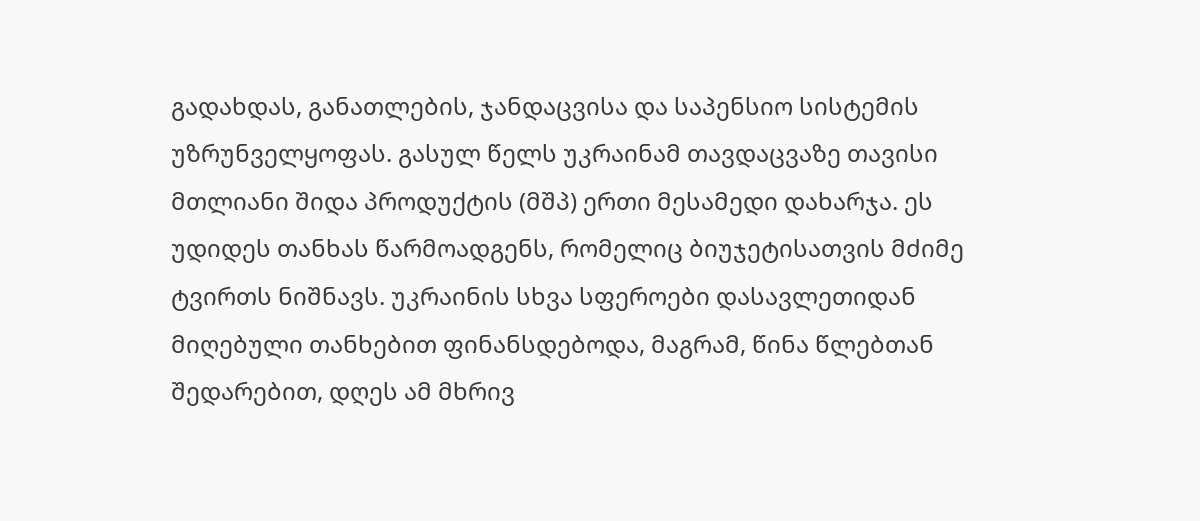გადახდას, განათლების, ჯანდაცვისა და საპენსიო სისტემის უზრუნველყოფას. გასულ წელს უკრაინამ თავდაცვაზე თავისი მთლიანი შიდა პროდუქტის (მშპ) ერთი მესამედი დახარჯა. ეს უდიდეს თანხას წარმოადგენს, რომელიც ბიუჯეტისათვის მძიმე ტვირთს ნიშნავს. უკრაინის სხვა სფეროები დასავლეთიდან მიღებული თანხებით ფინანსდებოდა, მაგრამ, წინა წლებთან შედარებით, დღეს ამ მხრივ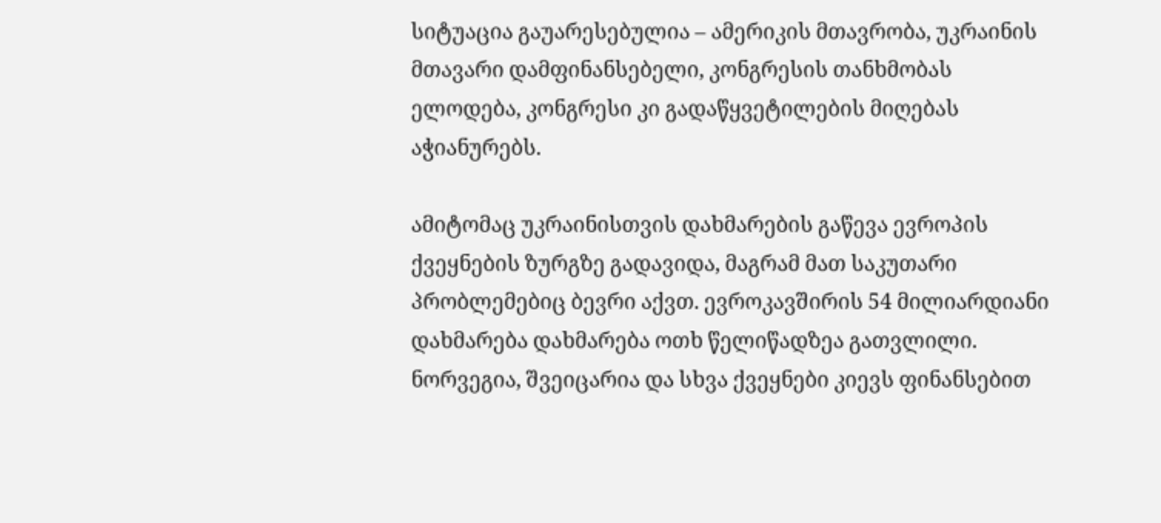სიტუაცია გაუარესებულია – ამერიკის მთავრობა, უკრაინის მთავარი დამფინანსებელი, კონგრესის თანხმობას ელოდება, კონგრესი კი გადაწყვეტილების მიღებას აჭიანურებს.

ამიტომაც უკრაინისთვის დახმარების გაწევა ევროპის ქვეყნების ზურგზე გადავიდა, მაგრამ მათ საკუთარი პრობლემებიც ბევრი აქვთ. ევროკავშირის 54 მილიარდიანი დახმარება დახმარება ოთხ წელიწადზეა გათვლილი. ნორვეგია, შვეიცარია და სხვა ქვეყნები კიევს ფინანსებით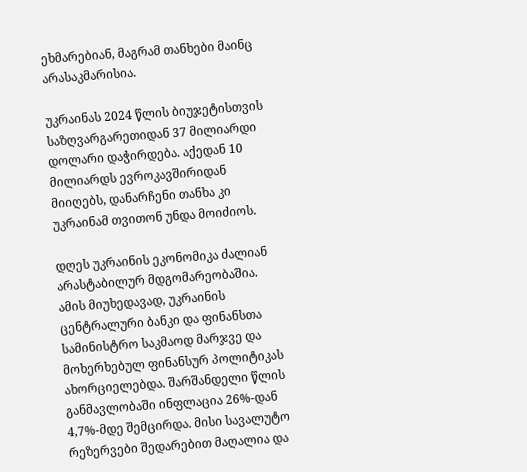ეხმარებიან, მაგრამ თანხები მაინც არასაკმარისია.

უკრაინას 2024 წლის ბიუჯეტისთვის საზღვარგარეთიდან 37 მილიარდი დოლარი დაჭირდება. აქედან 10 მილიარდს ევროკავშირიდან მიიღებს, დანარჩენი თანხა კი უკრაინამ თვითონ უნდა მოიძიოს.

დღეს უკრაინის ეკონომიკა ძალიან არასტაბილურ მდგომარეობაშია. ამის მიუხედავად, უკრაინის ცენტრალური ბანკი და ფინანსთა სამინისტრო საკმაოდ მარჯვე და მოხერხებულ ფინანსურ პოლიტიკას ახორციელებდა. შარშანდელი წლის განმავლობაში ინფლაცია 26%-დან 4,7%-მდე შემცირდა. მისი სავალუტო რეზერვები შედარებით მაღალია და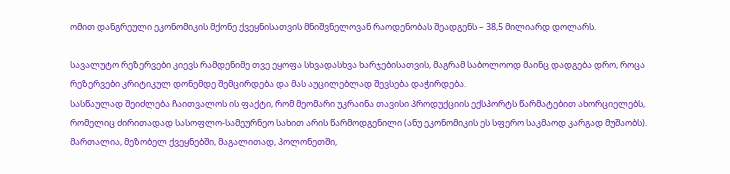ომით დანგრეული ეკონომიკის მქონე ქვეყნისათვის მნიშვნელოვან რაოდენობას შეადგენს – 38,5 მილიარდ დოლარს.

სავალუტო რეზერვები კიევს რამდენიმე თვე ეყოფა სხვადასხვა ხარჯებისათვის, მაგრამ საბოლოოდ მაინც დადგება დრო, როცა რეზერვები კრიტიკულ დონემდე შემცირდება და მას აუცილებლად შევსება დაჭირდება.
სასწაულად შეიძლება ჩაითვალოს ის ფაქტი, რომ მეომარი უკრაინა თავისი პროდუქციის ექსპორტს წარმატებით ახორციელებს, რომელიც ძირითადად სასოფლო-სამეურნეო სახით არის წარმოდგენილი (ანუ ეკონომიკის ეს სფერო საკმაოდ კარგად მუშაობს). მართალია, მეზობელ ქვეყნებში, მაგალითად, პოლონეთში,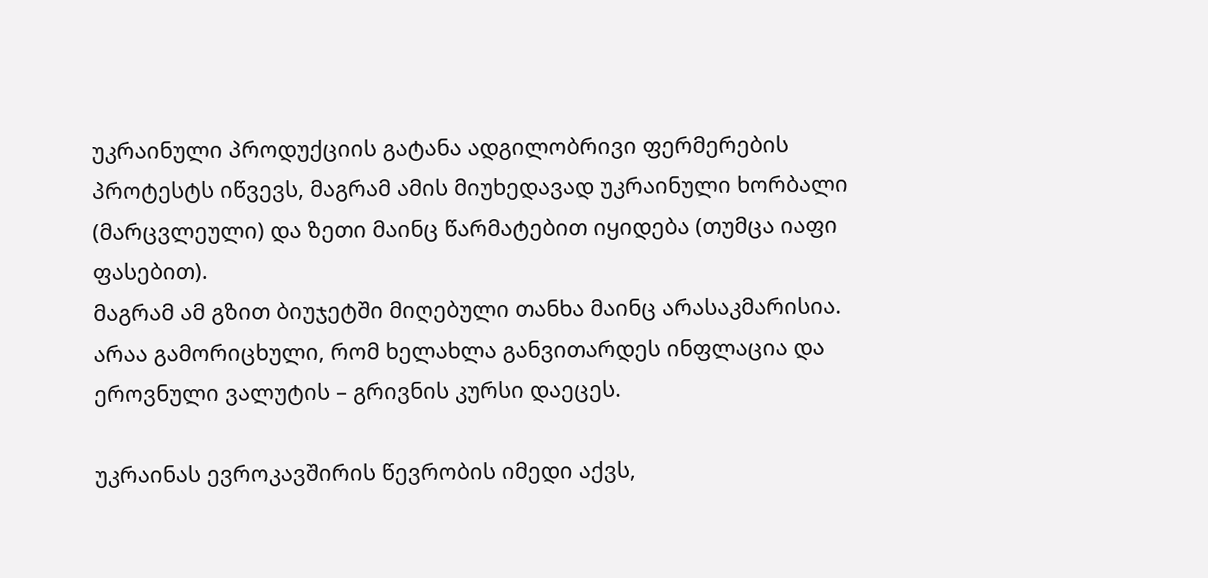უკრაინული პროდუქციის გატანა ადგილობრივი ფერმერების პროტესტს იწვევს, მაგრამ ამის მიუხედავად უკრაინული ხორბალი (მარცვლეული) და ზეთი მაინც წარმატებით იყიდება (თუმცა იაფი ფასებით).
მაგრამ ამ გზით ბიუჯეტში მიღებული თანხა მაინც არასაკმარისია. არაა გამორიცხული, რომ ხელახლა განვითარდეს ინფლაცია და ეროვნული ვალუტის – გრივნის კურსი დაეცეს.

უკრაინას ევროკავშირის წევრობის იმედი აქვს,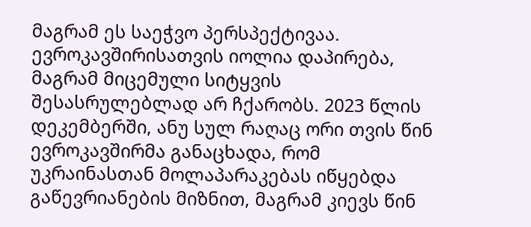მაგრამ ეს საეჭვო პერსპექტივაა. ევროკავშირისათვის იოლია დაპირება, მაგრამ მიცემული სიტყვის შესასრულებლად არ ჩქარობს. 2023 წლის დეკემბერში, ანუ სულ რაღაც ორი თვის წინ ევროკავშირმა განაცხადა, რომ უკრაინასთან მოლაპარაკებას იწყებდა გაწევრიანების მიზნით, მაგრამ კიევს წინ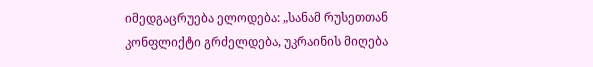იმედგაცრუება ელოდება: „სანამ რუსეთთან კონფლიქტი გრძელდება, უკრაინის მიღება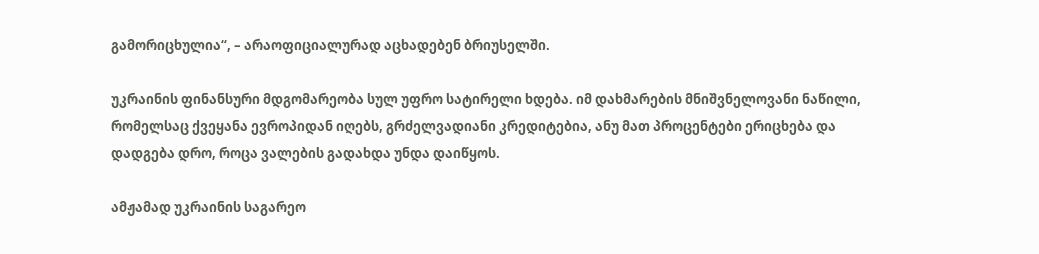გამორიცხულია“, – არაოფიციალურად აცხადებენ ბრიუსელში.

უკრაინის ფინანსური მდგომარეობა სულ უფრო სატირელი ხდება. იმ დახმარების მნიშვნელოვანი ნაწილი, რომელსაც ქვეყანა ევროპიდან იღებს, გრძელვადიანი კრედიტებია, ანუ მათ პროცენტები ერიცხება და დადგება დრო, როცა ვალების გადახდა უნდა დაიწყოს.

ამჟამად უკრაინის საგარეო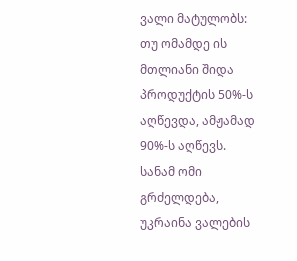ვალი მატულობს: თუ ომამდე ის მთლიანი შიდა პროდუქტის 50%-ს აღწევდა, ამჟამად 90%-ს აღწევს. სანამ ომი გრძელდება, უკრაინა ვალების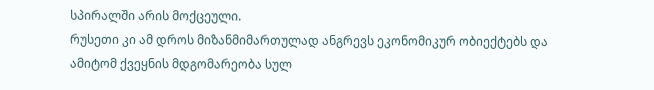სპირალში არის მოქცეული.
რუსეთი კი ამ დროს მიზანმიმართულად ანგრევს ეკონომიკურ ობიექტებს და ამიტომ ქვეყნის მდგომარეობა სულ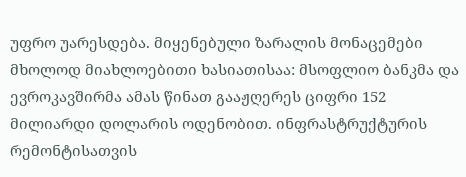უფრო უარესდება. მიყენებული ზარალის მონაცემები მხოლოდ მიახლოებითი ხასიათისაა: მსოფლიო ბანკმა და ევროკავშირმა ამას წინათ გააჟღერეს ციფრი 152 მილიარდი დოლარის ოდენობით. ინფრასტრუქტურის რემონტისათვის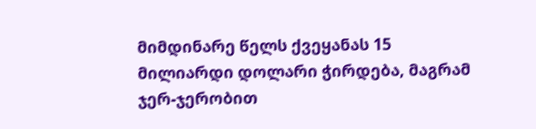მიმდინარე წელს ქვეყანას 15 მილიარდი დოლარი ჭირდება, მაგრამ ჯერ-ჯერობით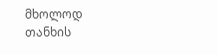მხოლოდ თანხის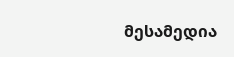მესამედია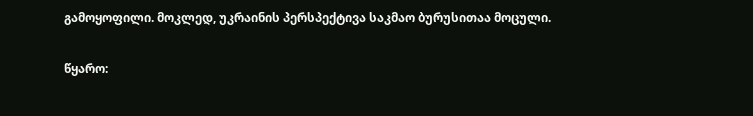გამოყოფილი. მოკლედ, უკრაინის პერსპექტივა საკმაო ბურუსითაა მოცული.

წყარო: